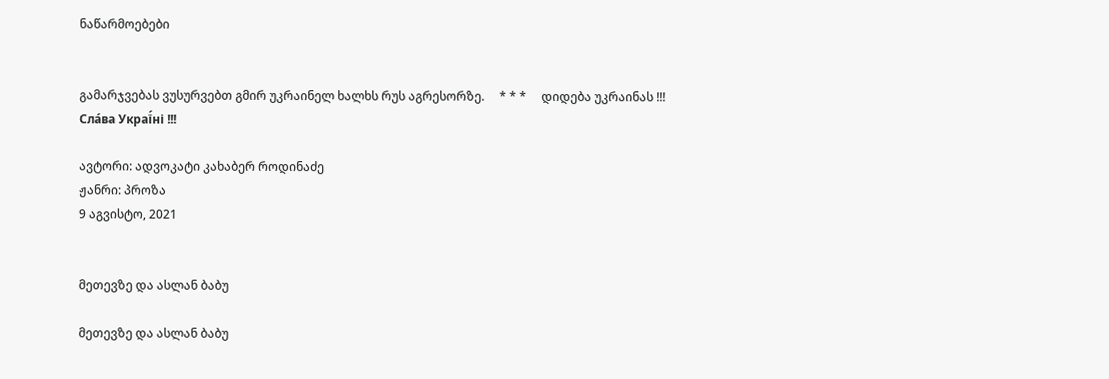ნაწარმოებები


გამარჯვებას ვუსურვებთ გმირ უკრაინელ ხალხს რუს აგრესორზე.     * * *     დიდება უკრაინას !!! Сла́ва Украї́ні !!!

ავტორი: ადვოკატი კახაბერ როდინაძე
ჟანრი: პროზა
9 აგვისტო, 2021


მეთევზე და ასლან ბაბუ

მეთევზე და ასლან ბაბუ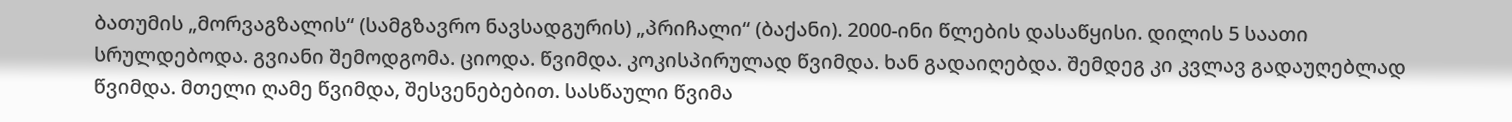ბათუმის „მორვაგზალის“ (სამგზავრო ნავსადგურის) „პრიჩალი“ (ბაქანი). 2000-ინი წლების დასაწყისი. დილის 5 საათი სრულდებოდა. გვიანი შემოდგომა. ციოდა. წვიმდა. კოკისპირულად წვიმდა. ხან გადაიღებდა. შემდეგ კი კვლავ გადაუღებლად წვიმდა. მთელი ღამე წვიმდა, შესვენებებით. სასწაული წვიმა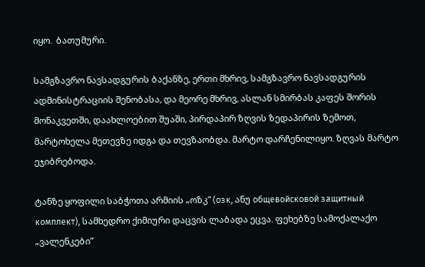იყო.  ბათუმური.

სამგზავრო ნავსადგურის ბაქანზე, ერთი მხრივ, სამგზავრო ნავსადგურის ადმინისტრაციის შენობასა, და მეორე მხრივ, ასლან სმირბას კაფეს შორის მონაკვეთში, დაახლოებით შუაში, პირდაპირ ზღვის ზედაპირის ზემოთ, მარტოხელა მეთევზე იდგა და თევზაობდა. მარტო დარჩენილიყო. ზღვას მარტო ეჯიბრებოდა.

ტანზე ყოფილი საბჭოთა არმიის „ოზკ“ (озк, ანუ общевойсковой защитный комплект), სამხედრო ქიმიური დაცვის ლაბადა ეცვა. ფეხებზე სამოქალაქო „ვალენკები“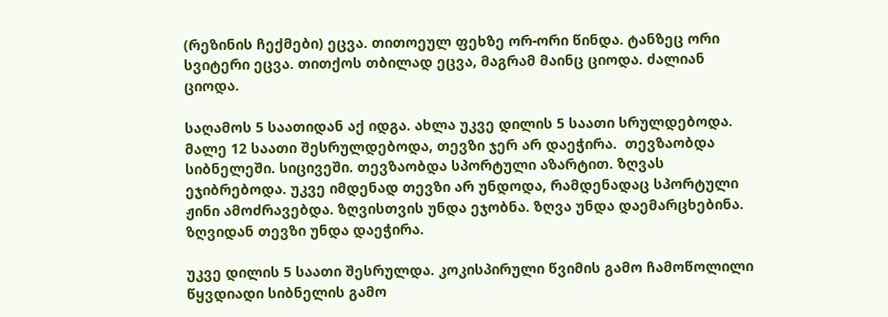(რეზინის ჩექმები) ეცვა. თითოეულ ფეხზე ორ-ორი წინდა. ტანზეც ორი სვიტერი ეცვა. თითქოს თბილად ეცვა, მაგრამ მაინც ციოდა. ძალიან ციოდა.

საღამოს 5 საათიდან აქ იდგა. ახლა უკვე დილის 5 საათი სრულდებოდა. მალე 12 საათი შესრულდებოდა, თევზი ჯერ არ დაეჭირა.  თევზაობდა სიბნელეში. სიცივეში. თევზაობდა სპორტული აზარტით. ზღვას ეჯიბრებოდა. უკვე იმდენად თევზი არ უნდოდა, რამდენადაც სპორტული ჟინი ამოძრავებდა. ზღვისთვის უნდა ეჯობნა. ზღვა უნდა დაემარცხებინა. ზღვიდან თევზი უნდა დაეჭირა.

უკვე დილის 5 საათი შესრულდა. კოკისპირული წვიმის გამო ჩამოწოლილი წყვდიადი სიბნელის გამო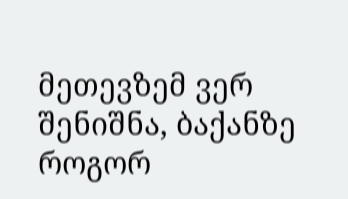მეთევზემ ვერ შენიშნა, ბაქანზე როგორ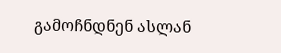გამოჩნდნენ ასლან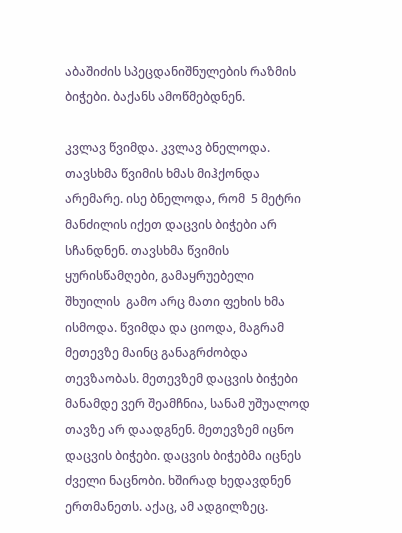აბაშიძის სპეცდანიშნულების რაზმის ბიჭები. ბაქანს ამოწმებდნენ.

კვლავ წვიმდა. კვლავ ბნელოდა. თავსხმა წვიმის ხმას მიჰქონდა არემარე. ისე ბნელოდა, რომ  5 მეტრი მანძილის იქეთ დაცვის ბიჭები არ სჩანდნენ. თავსხმა წვიმის ყურისწამღები, გამაყრუებელი შხუილის  გამო არც მათი ფეხის ხმა ისმოდა. წვიმდა და ციოდა, მაგრამ მეთევზე მაინც განაგრძობდა თევზაობას. მეთევზემ დაცვის ბიჭები მანამდე ვერ შეამჩნია, სანამ უშუალოდ თავზე არ დაადგნენ. მეთევზემ იცნო დაცვის ბიჭები. დაცვის ბიჭებმა იცნეს ძველი ნაცნობი. ხშირად ხედავდნენ ერთმანეთს. აქაც, ამ ადგილზეც.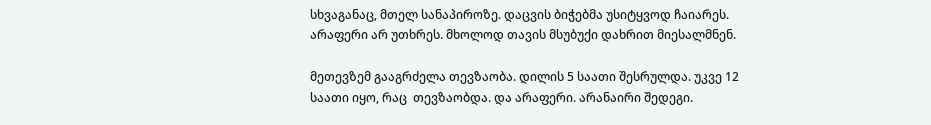სხვაგანაც, მთელ სანაპიროზე. დაცვის ბიჭებმა უსიტყვოდ ჩაიარეს. არაფერი არ უთხრეს. მხოლოდ თავის მსუბუქი დახრით მიესალმნენ.

მეთევზემ გააგრძელა თევზაობა. დილის 5 საათი შესრულდა. უკვე 12 საათი იყო, რაც  თევზაობდა. და არაფერი. არანაირი შედეგი.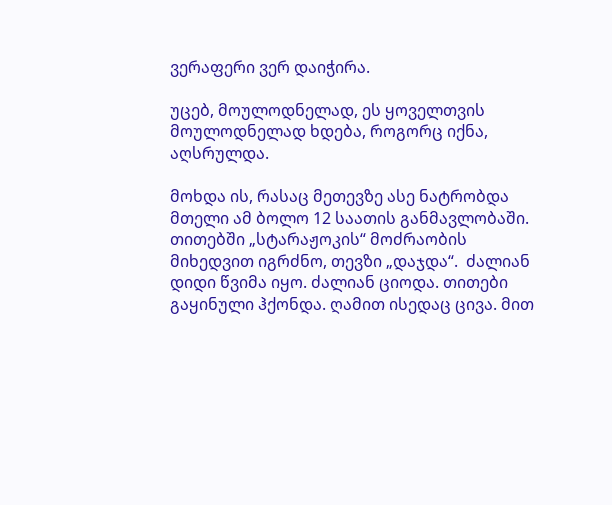ვერაფერი ვერ დაიჭირა.

უცებ, მოულოდნელად, ეს ყოველთვის მოულოდნელად ხდება, როგორც იქნა, აღსრულდა.

მოხდა ის, რასაც მეთევზე ასე ნატრობდა მთელი ამ ბოლო 12 საათის განმავლობაში. თითებში „სტარაჟოკის“ მოძრაობის მიხედვით იგრძნო, თევზი „დაჯდა“.  ძალიან დიდი წვიმა იყო. ძალიან ციოდა. თითები გაყინული ჰქონდა. ღამით ისედაც ცივა. მით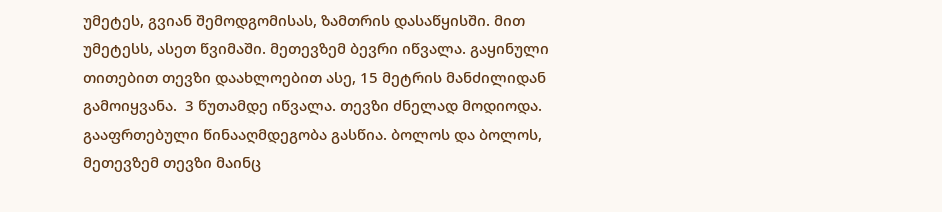უმეტეს, გვიან შემოდგომისას, ზამთრის დასაწყისში. მით უმეტესს, ასეთ წვიმაში. მეთევზემ ბევრი იწვალა. გაყინული თითებით თევზი დაახლოებით ასე, 15 მეტრის მანძილიდან გამოიყვანა.  3 წუთამდე იწვალა. თევზი ძნელად მოდიოდა. გააფრთებული წინააღმდეგობა გასწია. ბოლოს და ბოლოს, მეთევზემ თევზი მაინც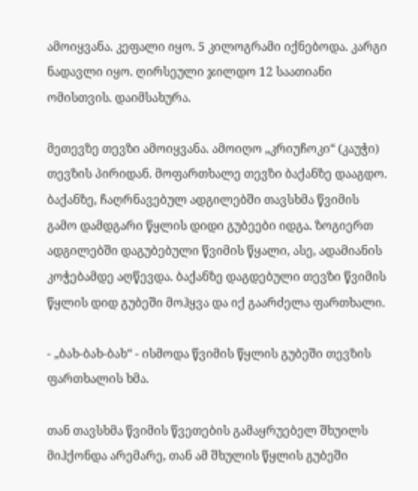ამოიყვანა. კეფალი იყო. 5 კილოგრამი იქნებოდა. კარგი ნადავლი იყო. ღირსეული ჯილდო 12 საათიანი ომისთვის. დაიმსახურა.

მეთევზე თევზი ამოიყვანა. ამოიღო „კრიუჩოკი“ (კაუჭი) თევზის პირიდან. მოფართხალე თევზი ბაქანზე დააგდო. ბაქანზე, ჩაღრნავებულ ადგილებში თავსხმა წვიმის გამო დამდგარი წყლის დიდი გუბეები იდგა. ზოგიერთ ადგილებში დაგუბებული წვიმის წყალი, ასე, ადამიანის კოჭებამდე აღწევდა. ბაქანზე დაგდებული თევზი წვიმის წყლის დიდ გუბეში მოჰყვა და იქ გაარძელა ფართხალი.

- „ბახ-ბახ-ბახ“ - ისმოდა წვიმის წყლის გუბეში თევზის ფართხალის ხმა.

თან თავსხმა წვიმის წვეთების გამაყრუებელ შხუილს მიჰქონდა არემარე, თან ამ შხულის წყლის გუბეში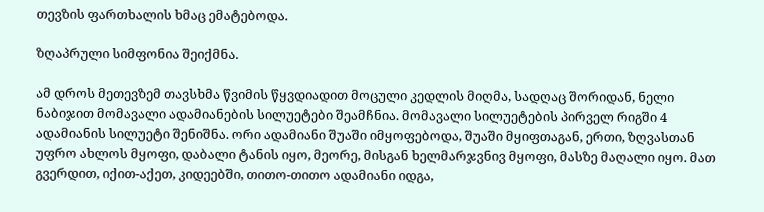თევზის ფართხალის ხმაც ემატებოდა.

ზღაპრული სიმფონია შეიქმნა.

ამ დროს მეთევზემ თავსხმა წვიმის წყვდიადით მოცული კედლის მიღმა, სადღაც შორიდან, ნელი ნაბიჯით მომავალი ადამიანების სილუეტები შეამჩნია. მომავალი სილუეტების პირველ რიგში 4 ადამიანის სილუეტი შენიშნა. ორი ადამიანი შუაში იმყოფებოდა, შუაში მყიფთაგან, ერთი, ზღვასთან უფრო ახლოს მყოფი, დაბალი ტანის იყო, მეორე, მისგან ხელმარჯვნივ მყოფი, მასზე მაღალი იყო. მათ გვერდით, იქით-აქეთ, კიდეებში, თითო-თითო ადამიანი იდგა,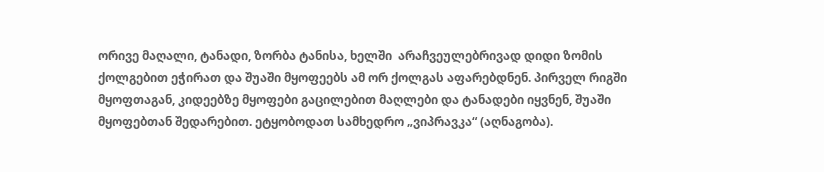ორივე მაღალი, ტანადი, ზორბა ტანისა, ხელში  არაჩვეულებრივად დიდი ზომის ქოლგებით ეჭირათ და შუაში მყოფეებს ამ ორ ქოლგას აფარებდნენ. პირველ რიგში მყოფთაგან, კიდეებზე მყოფები გაცილებით მაღლები და ტანადები იყვნენ, შუაში მყოფებთან შედარებით. ეტყობოდათ სამხედრო „ვიპრავკა“ (აღნაგობა).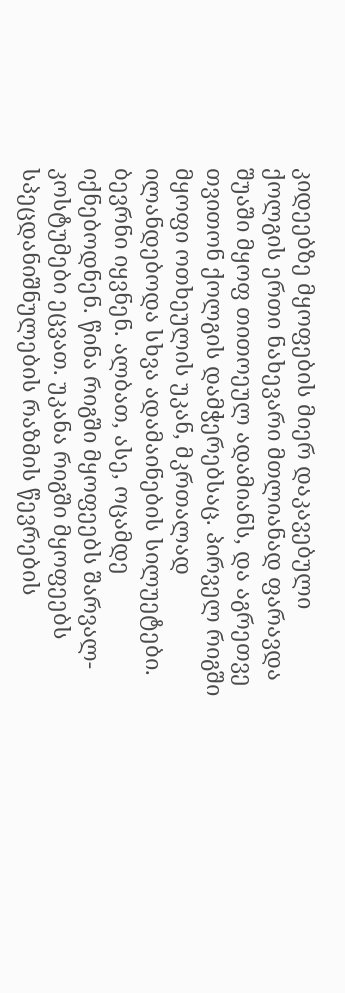კიდეებზე მყოფების მიერ დაკავებული ქოლგის ერთი ნახევარი მთლიანად ფარავდა შუაში მყოფ თითოეულ ადამიანს, და აგრეთვე თვითონ ქოლგის დამჭერებსაც. პირველ რიგში მყოფი ოთხეულის უკან, მკრთალად ილანდებოდა სხვა ადამაინების სილუეტები. ბევრნი იყვნენ. ალბათ, ასე, ოცამდე იქნებოდნენ. წინა რიგში მყოფეებს შარვალ-კოსტუმები ეცვათ. უკანა რიგში მყოფეებს სპეცდანიშნულების რაზმის წევრების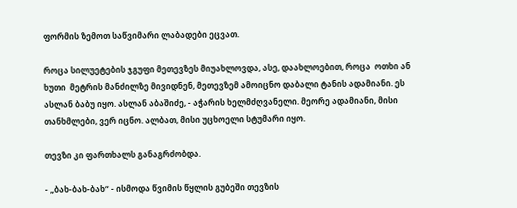ფორმის ზემოთ საწვიმარი ლაბადები ეცვათ.

როცა სილუეტების ჯგუფი მეთევზეს მიუახლოვდა, ასე, დაახლოებით, როცა  ოთხი ან ხუთი  მეტრის მანძილზე მივიდნენ, მეთევზემ ამოიცნო დაბალი ტანის ადამიანი. ეს ასლან ბაბუ იყო. ასლან აბაშიძე, - აჭარის ხელმძღვანელი. მეორე ადამიანი, მისი თანხმლები, ვერ იცნო. ალბათ, მისი უცხოელი სტუმარი იყო.

თევზი კი ფართხალს განაგრძობდა.

- „ბახ-ბახ-ბახ“ - ისმოდა წვიმის წყლის გუბეში თევზის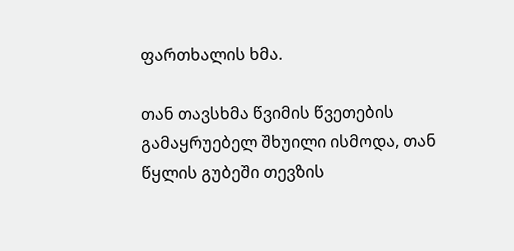ფართხალის ხმა.

თან თავსხმა წვიმის წვეთების გამაყრუებელ შხუილი ისმოდა, თან წყლის გუბეში თევზის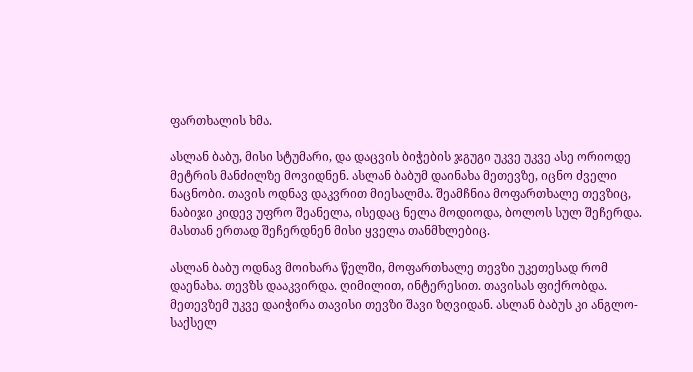ფართხალის ხმა.

ასლან ბაბუ, მისი სტუმარი, და დაცვის ბიჭების ჯგუგი უკვე უკვე ასე ორიოდე მეტრის მანძილზე მოვიდნენ. ასლან ბაბუმ დაინახა მეთევზე, იცნო ძველი ნაცნობი. თავის ოდნავ დაკვრით მიესალმა. შეამჩნია მოფართხალე თევზიც, ნაბიჯი კიდევ უფრო შეანელა, ისედაც ნელა მოდიოდა, ბოლოს სულ შეჩერდა. მასთან ერთად შეჩერდნენ მისი ყველა თანმხლებიც.

ასლან ბაბუ ოდნავ მოიხარა წელში, მოფართხალე თევზი უკეთესად რომ დაენახა. თევზს დააკვირდა. ღიმილით, ინტერესით. თავისას ფიქრობდა. მეთევზემ უკვე დაიჭირა თავისი თევზი შავი ზღვიდან. ასლან ბაბუს კი ანგლო-საქსელ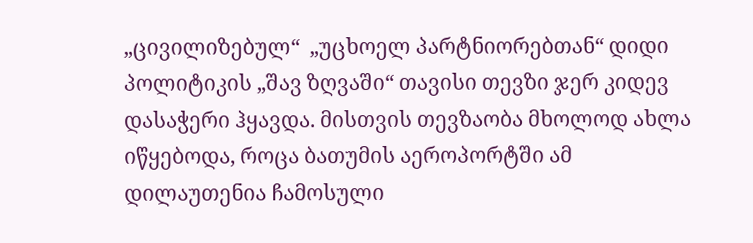„ცივილიზებულ“  „უცხოელ პარტნიორებთან“ დიდი პოლიტიკის „შავ ზღვაში“ თავისი თევზი ჯერ კიდევ დასაჭერი ჰყავდა. მისთვის თევზაობა მხოლოდ ახლა იწყებოდა, როცა ბათუმის აეროპორტში ამ დილაუთენია ჩამოსული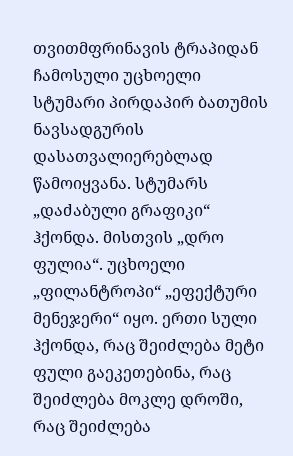თვითმფრინავის ტრაპიდან ჩამოსული უცხოელი სტუმარი პირდაპირ ბათუმის ნავსადგურის დასათვალიერებლად წამოიყვანა. სტუმარს „დაძაბული გრაფიკი“ ჰქონდა. მისთვის „დრო ფულია“. უცხოელი „ფილანტროპი“ „ეფექტური მენეჯერი“ იყო. ერთი სული ჰქონდა, რაც შეიძლება მეტი ფული გაეკეთებინა, რაც შეიძლება მოკლე დროში, რაც შეიძლება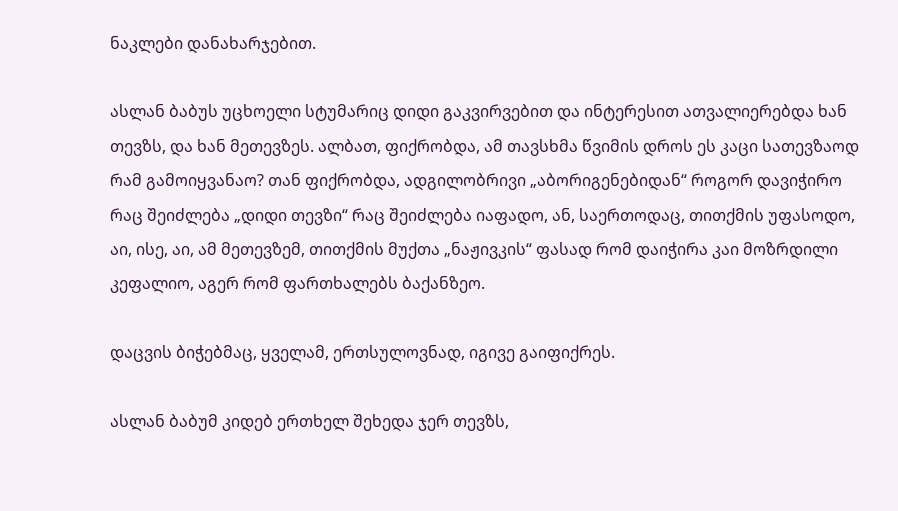ნაკლები დანახარჯებით.

ასლან ბაბუს უცხოელი სტუმარიც დიდი გაკვირვებით და ინტერესით ათვალიერებდა ხან თევზს, და ხან მეთევზეს. ალბათ, ფიქრობდა, ამ თავსხმა წვიმის დროს ეს კაცი სათევზაოდ რამ გამოიყვანაო? თან ფიქრობდა, ადგილობრივი „აბორიგენებიდან“ როგორ დავიჭირო რაც შეიძლება „დიდი თევზი“ რაც შეიძლება იაფადო, ან, საერთოდაც, თითქმის უფასოდო, აი, ისე, აი, ამ მეთევზემ, თითქმის მუქთა „ნაჟივკის“ ფასად რომ დაიჭირა კაი მოზრდილი კეფალიო, აგერ რომ ფართხალებს ბაქანზეო.

დაცვის ბიჭებმაც, ყველამ, ერთსულოვნად, იგივე გაიფიქრეს.

ასლან ბაბუმ კიდებ ერთხელ შეხედა ჯერ თევზს,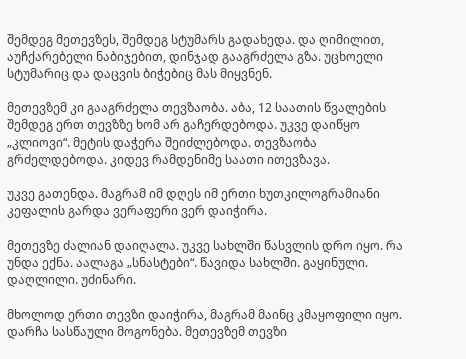შემდეგ მეთევზეს, შემდეგ სტუმარს გადახედა. და ღიმილით, აუჩქარებელი ნაბიჯებით, დინჯად გააგრძელა გზა. უცხოელი სტუმარიც და დაცვის ბიჭებიც მას მიყვნენ.

მეთევზემ კი გააგრძელა თევზაობა. აბა, 12 საათის წვალების შემდეგ ერთ თევზზე ხომ არ გაჩერდებოდა. უკვე დაიწყო „კლიოვი“. მეტის დაჭერა შეიძლებოდა. თევზაობა გრძელდებოდა. კიდევ რამდენიმე საათი ითევზავა.

უკვე გათენდა. მაგრამ იმ დღეს იმ ერთი ხუთკილოგრამიანი კეფალის გარდა ვერაფერი ვერ დაიჭირა.

მეთევზე ძალიან დაიღალა. უკვე სახლში წასვლის დრო იყო. რა უნდა ექნა. აალაგა „სნასტები“. წავიდა სახლში. გაყინული. დაღლილი. უძინარი.

მხოლოდ ერთი თევზი დაიჭირა, მაგრამ მაინც კმაყოფილი იყო. დარჩა სასწაული მოგონება. მეთევზემ თევზი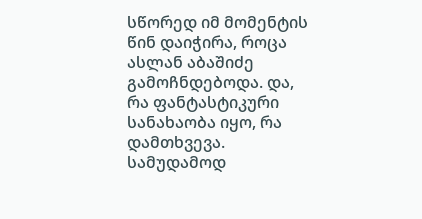სწორედ იმ მომენტის წინ დაიჭირა, როცა ასლან აბაშიძე გამოჩნდებოდა. და, რა ფანტასტიკური სანახაობა იყო, რა დამთხვევა. სამუდამოდ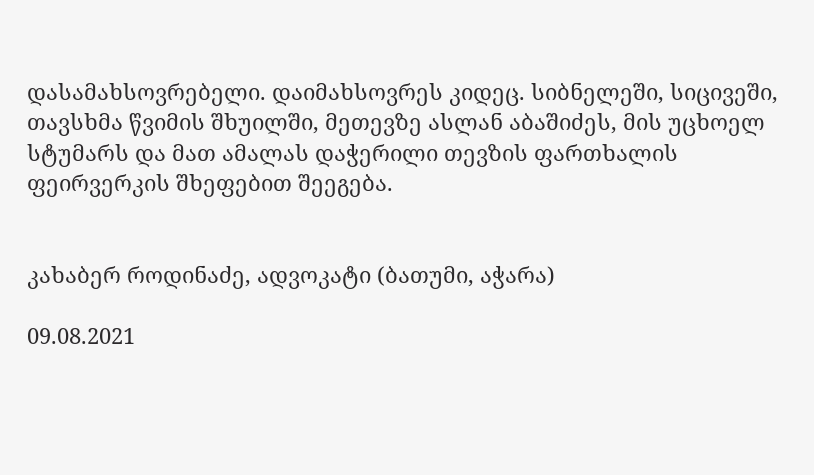დასამახსოვრებელი. დაიმახსოვრეს კიდეც. სიბნელეში, სიცივეში, თავსხმა წვიმის შხუილში, მეთევზე ასლან აბაშიძეს, მის უცხოელ სტუმარს და მათ ამალას დაჭერილი თევზის ფართხალის ფეირვერკის შხეფებით შეეგება.


კახაბერ როდინაძე, ადვოკატი (ბათუმი, აჭარა)

09.08.2021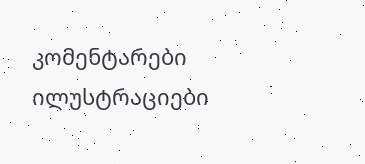კომენტარები ილუსტრაციები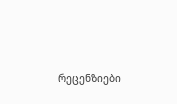რეცენზიები